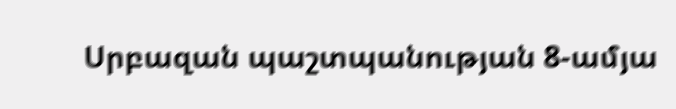Սրբազան պաշտպանության 8-ամյա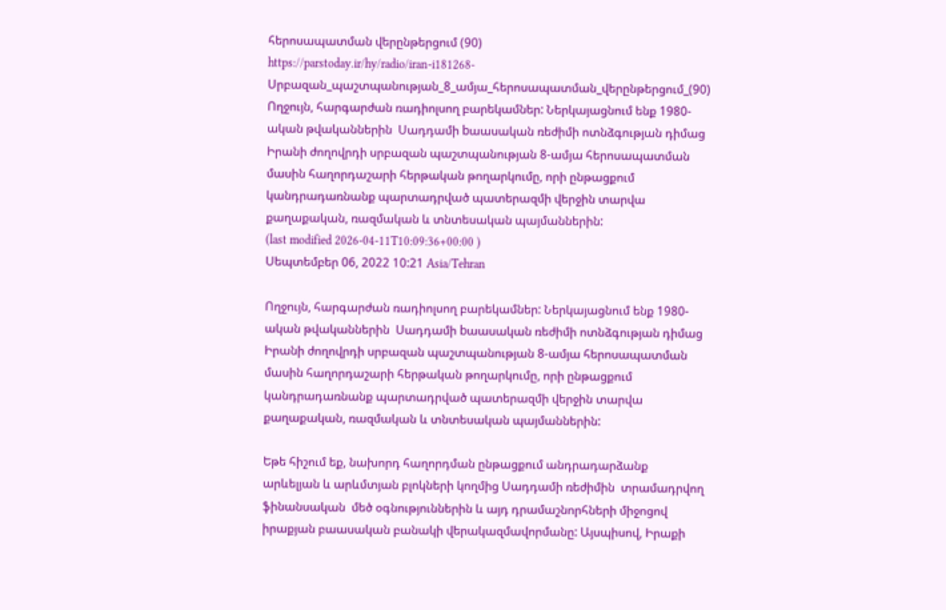հերոսապատման վերընթերցում (90)
https://parstoday.ir/hy/radio/iran-i181268-Սրբազան_պաշտպանության_8_ամյա_հերոսապատման_վերընթերցում_(90)
Ողջույն, հարգարժան ռադիոլսող բարեկամներ: Ներկայացնում ենք 1980-ական թվականներին  Սադդամի bաասական ռեժիմի ոտնձգության դիմաց Իրանի ժողովրդի սրբազան պաշտպանության 8-ամյա հերոսապատման  մասին հաղորդաշարի հերթական թողարկումը, որի ընթացքում կանդրադառնանք պարտադրված պատերազմի վերջին տարվա քաղաքական, ռազմական և տնտեսական պայմաններին:
(last modified 2026-04-11T10:09:36+00:00 )
Սեպտեմբեր 06, 2022 10:21 Asia/Tehran

Ողջույն, հարգարժան ռադիոլսող բարեկամներ: Ներկայացնում ենք 1980-ական թվականներին  Սադդամի bաասական ռեժիմի ոտնձգության դիմաց Իրանի ժողովրդի սրբազան պաշտպանության 8-ամյա հերոսապատման  մասին հաղորդաշարի հերթական թողարկումը, որի ընթացքում կանդրադառնանք պարտադրված պատերազմի վերջին տարվա քաղաքական, ռազմական և տնտեսական պայմաններին:

Եթե հիշում եք, նախորդ հաղորդման ընթացքում անդրադարձանք  արևելյան և արևմտյան բլոկների կողմից Սադդամի ռեժիմին  տրամադրվող ֆինանսական  մեծ օգնություններին և այդ դրամաշնորհների միջոցով իրաքյան բաասական բանակի վերակազմավորմանը: Այսպիսով, Իրաքի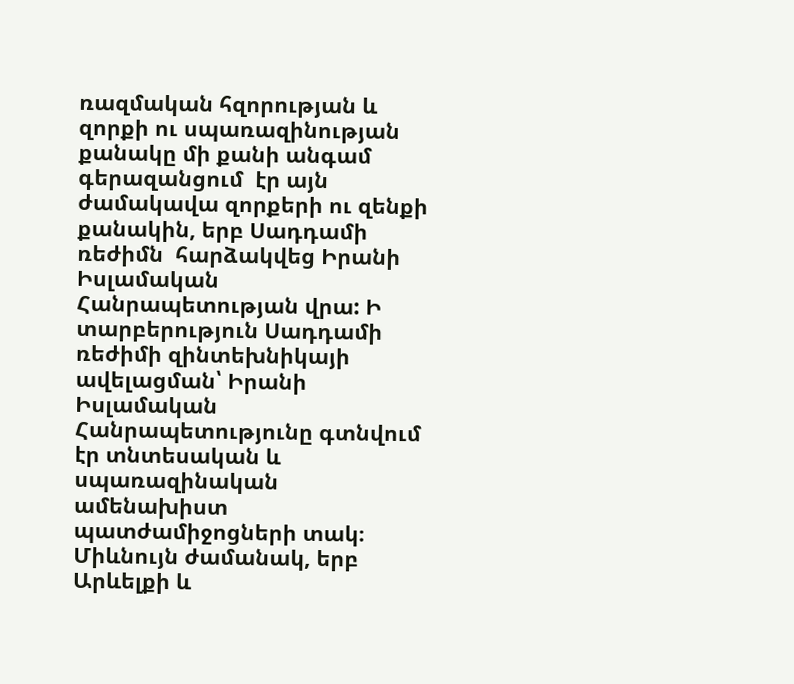ռազմական հզորության և զորքի ու սպառազինության քանակը մի քանի անգամ գերազանցում  էր այն ժամակավա զորքերի ու զենքի քանակին, երբ Սադդամի ռեժիմն  հարձակվեց Իրանի Իսլամական Հանրապետության վրա: Ի տարբերություն Սադդամի ռեժիմի զինտեխնիկայի ավելացման՝ Իրանի Իսլամական Հանրապետությունը գտնվում էր տնտեսական և սպառազինական  ամենախիստ պատժամիջոցների տակ։ Միևնույն ժամանակ, երբ  Արևելքի և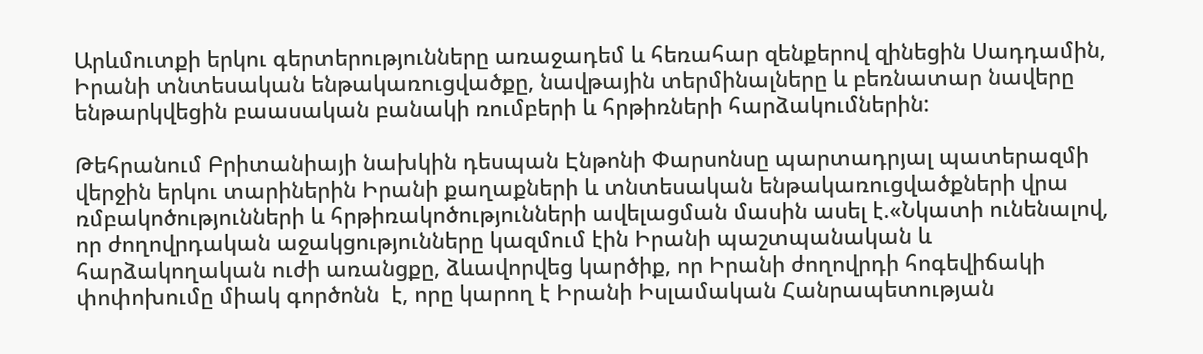Արևմուտքի երկու գերտերությունները առաջադեմ և հեռահար զենքերով զինեցին Սադդամին, Իրանի տնտեսական ենթակառուցվածքը, նավթային տերմինալները և բեռնատար նավերը ենթարկվեցին բաասական բանակի ռումբերի և հրթիռների հարձակումներին:

Թեհրանում Բրիտանիայի նախկին դեսպան Էնթոնի Փարսոնսը պարտադրյալ պատերազմի վերջին երկու տարիներին Իրանի քաղաքների և տնտեսական ենթակառուցվածքների վրա ռմբակոծությունների և հրթիռակոծությունների ավելացման մասին ասել է.«Նկատի ունենալով, որ ժողովրդական աջակցությունները կազմում էին Իրանի պաշտպանական և հարձակողական ուժի առանցքը, ձևավորվեց կարծիք, որ Իրանի ժողովրդի հոգեվիճակի փոփոխումը միակ գործոնն  է, որը կարող է Իրանի Իսլամական Հանրապետության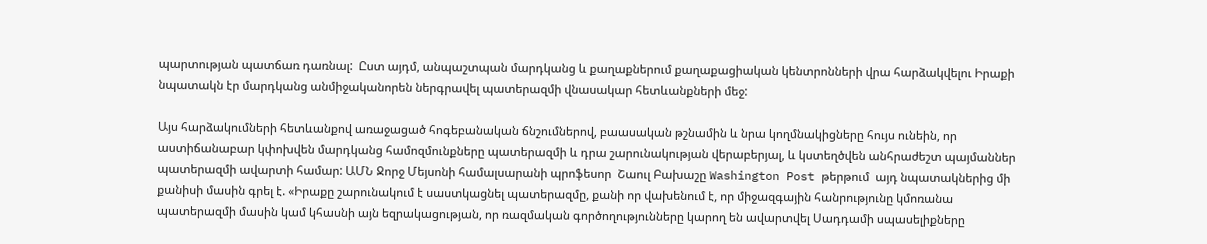պարտության պատճառ դառնալ:  Ըստ այդմ, անպաշտպան մարդկանց և քաղաքներում քաղաքացիական կենտրոնների վրա հարձակվելու Իրաքի նպատակն էր մարդկանց անմիջականորեն ներգրավել պատերազմի վնասակար հետևանքների մեջ:

Այս հարձակումների հետևանքով առաջացած հոգեբանական ճնշումներով, բաասական թշնամին և նրա կողմնակիցները հույս ունեին, որ աստիճանաբար կփոխվեն մարդկանց համոզմունքները պատերազմի և դրա շարունակության վերաբերյալ, և կստեղծվեն անհրաժեշտ պայմաններ պատերազմի ավարտի համար: ԱՄՆ Ջորջ Մեյսոնի համալսարանի պրոֆեսոր  Շաուլ Բախաշը Washington Post թերթում  այդ նպատակներից մի քանիսի մասին գրել է. «Իրաքը շարունակում է սաստկացնել պատերազմը, քանի որ վախենում է, որ միջազգային հանրությունը կմոռանա պատերազմի մասին կամ կհասնի այն եզրակացության, որ ռազմական գործողությունները կարող են ավարտվել Սադդամի սպասելիքները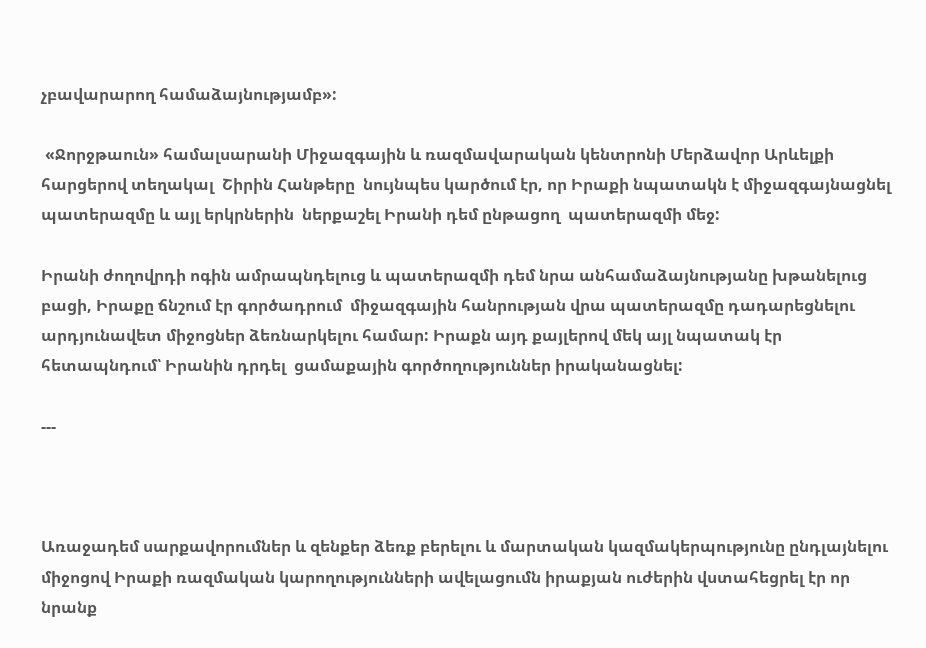չբավարարող համաձայնությամբ»:

 «Ջորջթաուն» համալսարանի Միջազգային և ռազմավարական կենտրոնի Մերձավոր Արևելքի հարցերով տեղակալ  Շիրին Հանթերը  նույնպես կարծում էր, որ Իրաքի նպատակն է միջազգայնացնել պատերազմը և այլ երկրներին  ներքաշել Իրանի դեմ ընթացող  պատերազմի մեջ:

Իրանի ժողովրդի ոգին ամրապնդելուց և պատերազմի դեմ նրա անհամաձայնությանը խթանելուց բացի, Իրաքը ճնշում էր գործադրում  միջազգային հանրության վրա պատերազմը դադարեցնելու արդյունավետ միջոցներ ձեռնարկելու համար: Իրաքն այդ քայլերով մեկ այլ նպատակ էր  հետապնդում՝ Իրանին դրդել  ցամաքային գործողություններ իրականացնել:

---



Առաջադեմ սարքավորումներ և զենքեր ձեռք բերելու և մարտական կազմակերպությունը ընդլայնելու միջոցով Իրաքի ռազմական կարողությունների ավելացումն իրաքյան ուժերին վստահեցրել էր որ նրանք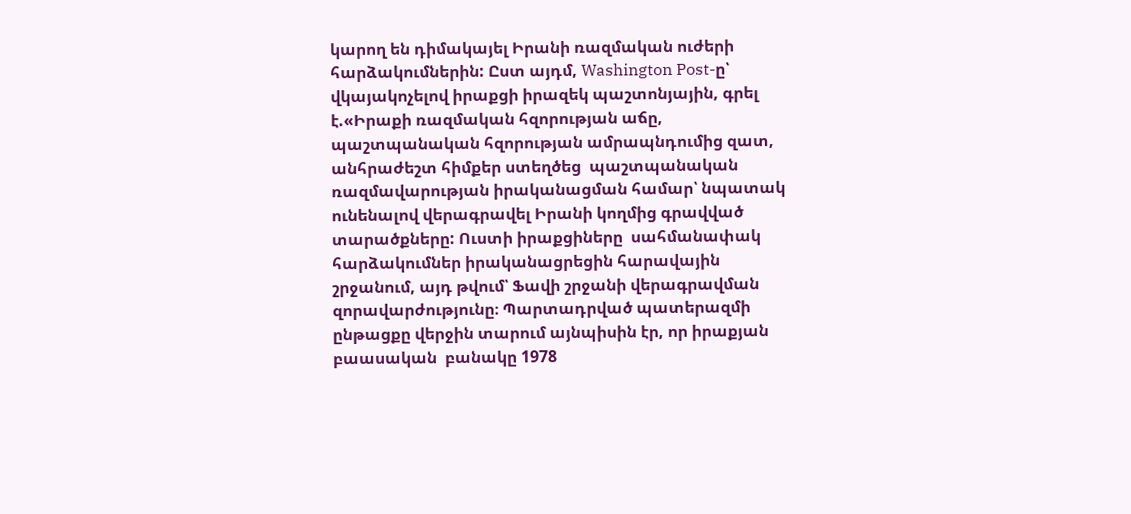կարող են դիմակայել Իրանի ռազմական ուժերի հարձակումներին: Ըստ այդմ, Washington Post-ը՝ վկայակոչելով իրաքցի իրազեկ պաշտոնյային, գրել  է.«Իրաքի ռազմական հզորության աճը, պաշտպանական հզորության ամրապնդումից զատ, անհրաժեշտ հիմքեր ստեղծեց  պաշտպանական ռազմավարության իրականացման համար՝ նպատակ ունենալով վերագրավել Իրանի կողմից գրավված տարածքները: Ուստի իրաքցիները  սահմանափակ հարձակումներ իրականացրեցին հարավային շրջանում, այդ թվում՝ Ֆավի շրջանի վերագրավման զորավարժությունը։ Պարտադրված պատերազմի ընթացքը վերջին տարում այնպիսին էր, որ իրաքյան բաասական  բանակը 1978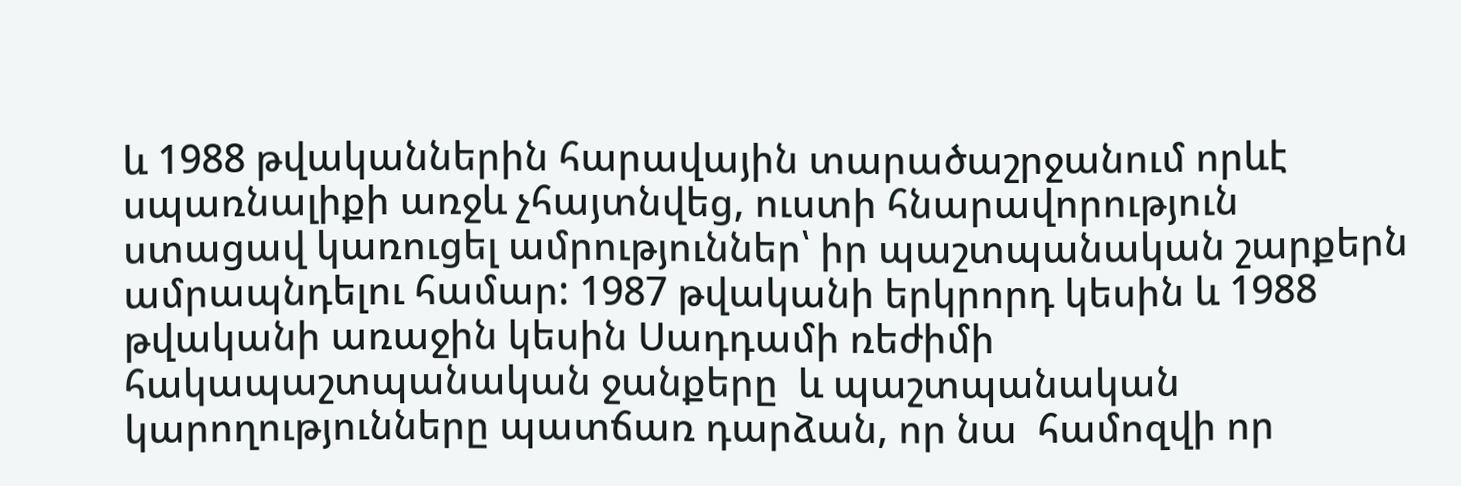և 1988 թվականներին հարավային տարածաշրջանում որևէ սպառնալիքի առջև չհայտնվեց, ուստի հնարավորություն ստացավ կառուցել ամրություններ՝ իր պաշտպանական շարքերն ամրապնդելու համար: 1987 թվականի երկրորդ կեսին և 1988 թվականի առաջին կեսին Սադդամի ռեժիմի հակապաշտպանական ջանքերը  և պաշտպանական կարողությունները պատճառ դարձան, որ նա  համոզվի որ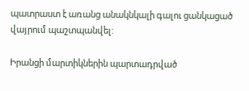պատրաստ է առանց անակնկալի գալու ցանկացած վայրում պաշտպանվել:

Իրանցի մարտիկներին պարտադրված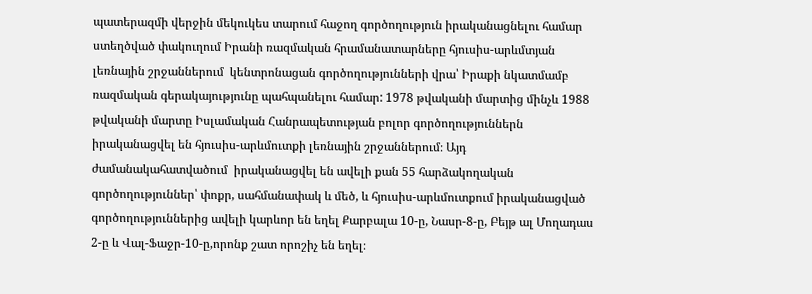պատերազմի վերջին մեկուկես տարում հաջող գործողություն իրականացնելու համար ստեղծված փակուղում Իրանի ռազմական հրամանատարները հյուսիս-արևմտյան  լեռնային շրջաններում  կենտրոնացան գործողությունների վրա՝ Իրաքի նկատմամբ ռազմական գերակայությունը պահպանելու համար: 1978 թվականի մարտից մինչև 1988 թվականի մարտը Իսլամական Հանրապետության բոլոր գործողություններն իրականացվել են հյուսիս-արևմուտքի լեռնային շրջաններում։ Այդ ժամանակահատվածում  իրականացվել են ավելի քան 55 հարձակողական գործողություններ՝ փոքր, սահմանափակ և մեծ, և հյուսիս-արևմուտքում իրականացված գործողություններից ավելի կարևոր են եղել Քարբալա 10-ը, Նասր-8-ը, Բեյթ ալ Մողադաս 2-ը և Վալ-Ֆաջր-10-ը,որոնք շատ որոշիչ են եղել։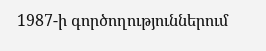1987-ի գործողություններում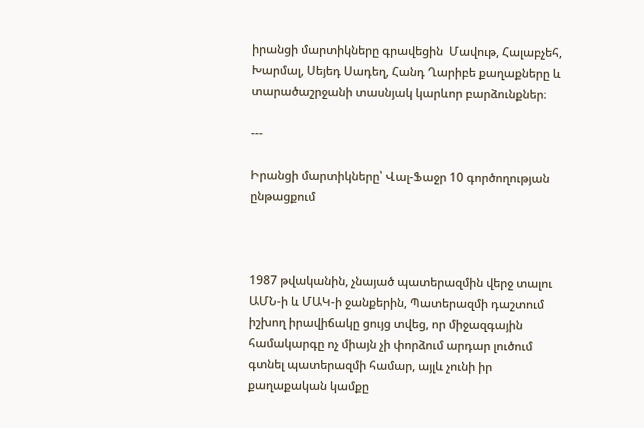իրանցի մարտիկները գրավեցին  Մավութ, Հալաբչեհ, Խարմալ, Սեյեդ Սադեղ, Հանդ Ղարիբե քաղաքները և տարածաշրջանի տասնյակ կարևոր բարձունքներ։

---

Իրանցի մարտիկները՝ Վալ-Ֆաջր 10 գործողության ընթացքում



1987 թվականին, չնայած պատերազմին վերջ տալու ԱՄՆ-ի և ՄԱԿ-ի ջանքերին, Պատերազմի դաշտում իշխող իրավիճակը ցույց տվեց, որ միջազգային համակարգը ոչ միայն չի փորձում արդար լուծում գտնել պատերազմի համար, այլև չունի իր քաղաքական կամքը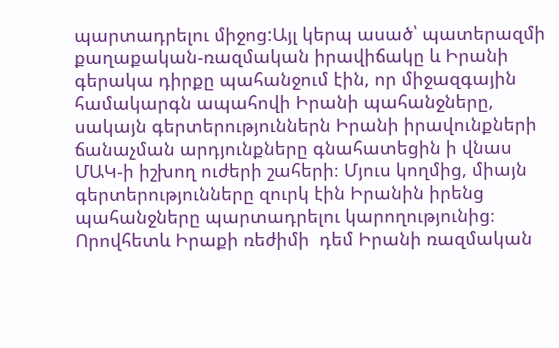պարտադրելու միջոց:Այլ կերպ ասած՝ պատերազմի քաղաքական-ռազմական իրավիճակը և Իրանի գերակա դիրքը պահանջում էին, որ միջազգային համակարգն ապահովի Իրանի պահանջները, սակայն գերտերություններն Իրանի իրավունքների ճանաչման արդյունքները գնահատեցին ի վնաս ՄԱԿ-ի իշխող ուժերի շահերի։ Մյուս կողմից, միայն գերտերությունները զուրկ էին Իրանին իրենց պահանջները պարտադրելու կարողությունից։ Որովհետև Իրաքի ռեժիմի  դեմ Իրանի ռազմական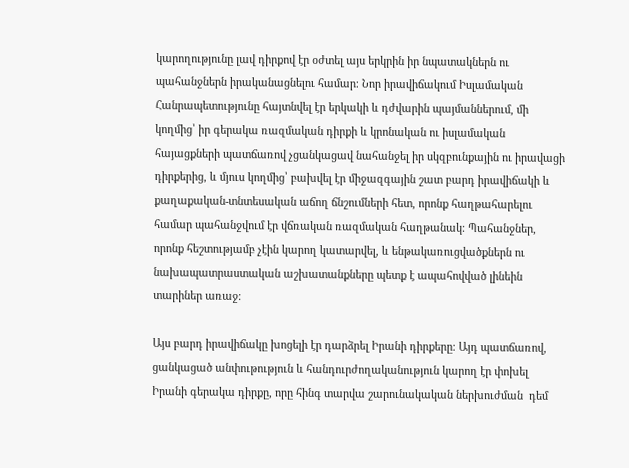կարողությունը լավ դիրքով էր օժտել այս երկրին իր նպատակներն ու պահանջներն իրականացնելու համար։ Նոր իրավիճակում Իսլամական Հանրապետությունը հայտնվել էր երկակի և դժվարին պայմաններում, մի կողմից՝ իր գերակա ռազմական դիրքի և կրոնական ու իսլամական հայացքների պատճառով չցանկացավ նահանջել իր սկզբունքային ու իրավացի դիրքերից, և մյուս կողմից՝ բախվել էր միջազգային շատ բարդ իրավիճակի և քաղաքական-տնտեսական աճող ճնշումների հետ, որոնք հաղթահարելու համար պահանջվում էր վճռական ռազմական հաղթանակ։ Պահանջներ, որոնք հեշտությամբ չէին կարող կատարվել, և ենթակառուցվածքներն ու նախապատրաստական աշխատանքները պետք է ապահովված լինեին տարիներ առաջ։

Այս բարդ իրավիճակը խոցելի էր դարձրել Իրանի դիրքերը։ Այդ պատճառով, ցանկացած անփութություն և հանդուրժողականություն կարող էր փոխել Իրանի գերակա դիրքը, որը հինգ տարվա շարունակական ներխուժման  դեմ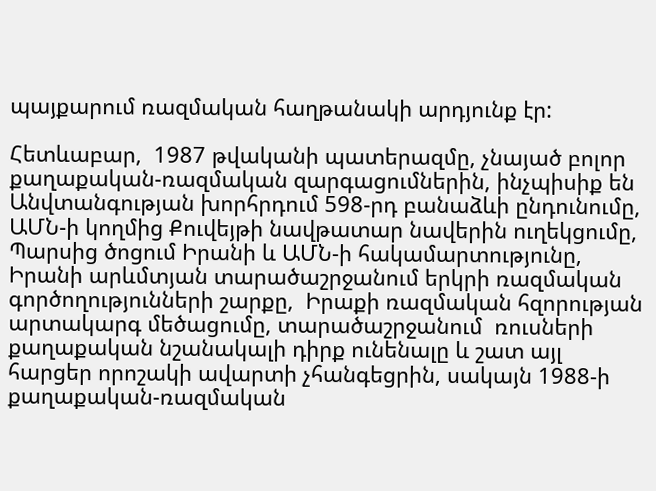պայքարում ռազմական հաղթանակի արդյունք էր:

Հետևաբար,  1987 թվականի պատերազմը, չնայած բոլոր քաղաքական-ռազմական զարգացումներին, ինչպիսիք են Անվտանգության խորհրդում 598-րդ բանաձևի ընդունումը, ԱՄՆ-ի կողմից Քուվեյթի նավթատար նավերին ուղեկցումը, Պարսից ծոցում Իրանի և ԱՄՆ-ի հակամարտությունը,  Իրանի արևմտյան տարածաշրջանում երկրի ռազմական գործողությունների շարքը,  Իրաքի ռազմական հզորության արտակարգ մեծացումը, տարածաշրջանում  ռուսների քաղաքական նշանակալի դիրք ունենալը և շատ այլ հարցեր որոշակի ավարտի չհանգեցրին, սակայն 1988-ի քաղաքական-ռազմական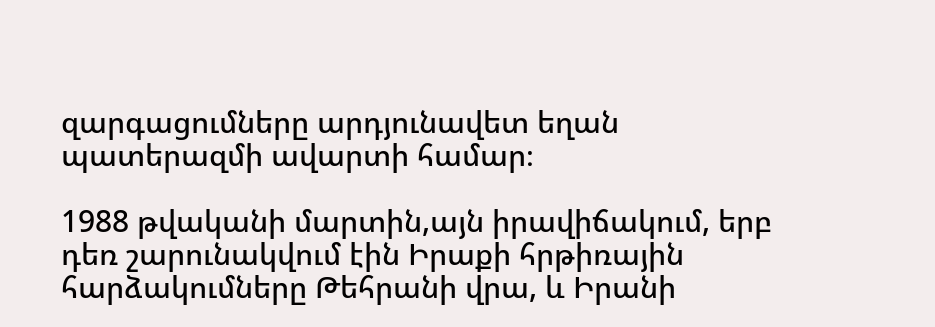զարգացումները արդյունավետ եղան պատերազմի ավարտի համար։

1988 թվականի մարտին,այն իրավիճակում, երբ դեռ շարունակվում էին Իրաքի հրթիռային հարձակումները Թեհրանի վրա, և Իրանի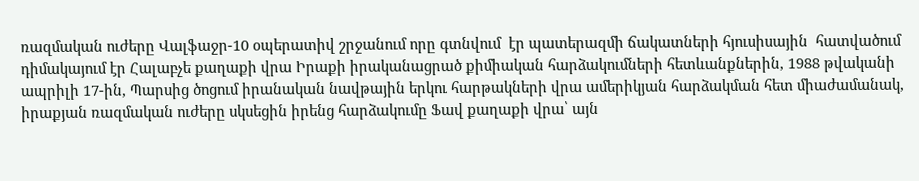ռազմական ուժերը Վալֆաջր-10 օպերատիվ շրջանում որը գտնվում  էր պատերազմի ճակատների հյուսիսային  հատվածում դիմակայում էր Հալաբչե քաղաքի վրա Իրաքի իրականացրած քիմիական հարձակումների հետևանքներին, 1988 թվականի ապրիլի 17-ին, Պարսից ծոցում իրանական նավթային երկու հարթակների վրա ամերիկյան հարձակման հետ միաժամանակ, իրաքյան ռազմական ուժերը սկսեցին իրենց հարձակումը Ֆավ քաղաքի վրա՝ այն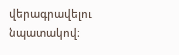վերագրավելու նպատակով։